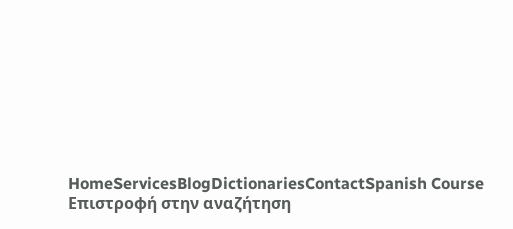HomeServicesBlogDictionariesContactSpanish Course
Επιστροφή στην αναζήτηση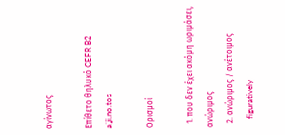αγίνωτος

Επίθετο θηλυκό CEFR B2
aˈʝi.no.tos

Ορισμοί

  1. που δεν έχει ακόμη ωριμάσει, ανώριμος
  2. ανώριμος / ανέτοιμος
    figuratively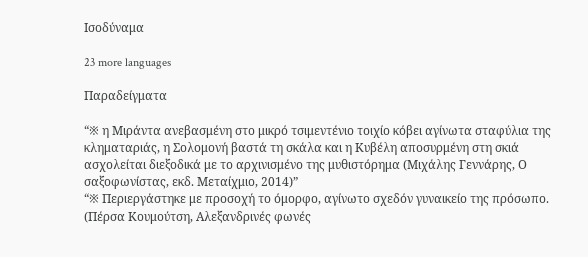Ισοδύναμα

23 more languages

Παραδείγματα

“※ η Μιράντα ανεβασμένη στο μικρό τσιμεντένιο τοιχίο κόβει αγίνωτα σταφύλια της κληματαριάς, η Σολομονή βαστά τη σκάλα και η Κυβέλη αποσυρμένη στη σκιά ασχολείται διεξοδικά με το αρχινισμένο της μυθιστόρημα (Μιχάλης Γεννάρης, Ο σαξοφωνίστας, εκδ. Μεταίχμιο, 2014)”
“※ Περιεργάστηκε με προσοχή το όμορφο, αγίνωτο σχεδόν γυναικείο της πρόσωπο. (Πέρσα Κουμούτση, Αλεξανδρινές φωνές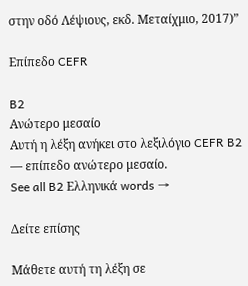στην οδό Λέψιους, εκδ. Μεταίχμιο, 2017)”

Επίπεδο CEFR

B2
Ανώτερο μεσαίο
Αυτή η λέξη ανήκει στο λεξιλόγιο CEFR B2 — επίπεδο ανώτερο μεσαίο.
See all B2 Ελληνικά words →

Δείτε επίσης

Μάθετε αυτή τη λέξη σε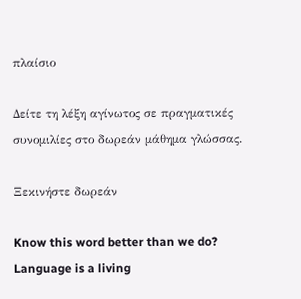πλαίσιο

Δείτε τη λέξη αγίνωτος σε πραγματικές συνομιλίες στο δωρεάν μάθημα γλώσσας.

Ξεκινήστε δωρεάν

Know this word better than we do? Language is a living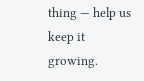thing — help us keep it growing.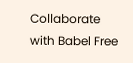Collaborate with Babel Free